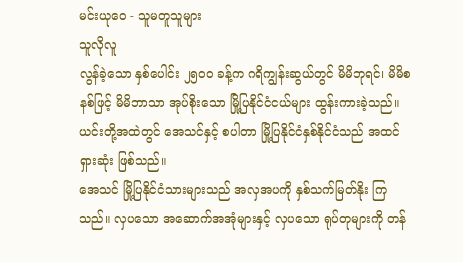မင်းယု၀ေ - သူမတူသူများ
သူလိုလူ
လွန်ခဲ့သော နှစ်ပေါင်း ၂၅၀၀ ခန့်က ဂရိကျွန်းဆွယ်တွင် မိမိဘုရင်၊ မိမိစနစ်ဖြင့် မိမိဘာသာ အုပ်စိုးသော မြို့ပြနိုင်ငံငယ်များ ထွန်းကားခဲ့သည်။ ယင်းတို့အထဲတွင် အေသင်နှင့် စပါတာ မြို့ပြနိုင်ငံနှစ်နိုင်ငံသည် အထင်ရှားဆုံး ဖြစ်သည်။
အေသင် မြို့ပြနိုင်ငံသားများသည် အလှအပကို နှစ်သက်မြတ်နိုး ကြသည်။ လှပသော အဆောက်အအုံများနှင့် လှပသော ရုပ်တုများကို တန်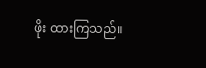ဖိုး ထားကြသည်။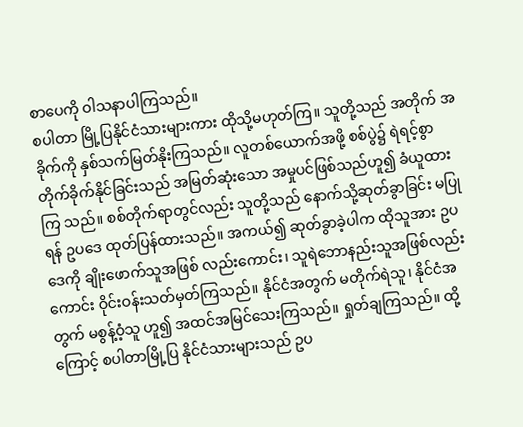စာပေကို ဝါသနာပါကြသည်။
စပါတာ မြို့ပြနိုင်ငံသားများကား ထိုသို့မဟုတ်ကြ။ သူတို့သည် အတိုက် အခိုက်ကို နှစ်သက်မြတ်နိုးကြသည်။ လူတစ်ယောက်အဖို့ စစ်ပွဲ၌ ရဲရင့်စွာ တိုက်ခိုက်နိုင်ခြင်းသည် အမြတ်ဆုံးသော အမှုပင်ဖြစ်သည်ဟူ၍ ခံယူထားကြ သည်။ စစ်တိုက်ရာတွင်လည်း သူတို့သည် နောက်သို့ဆုတ်ခွာခြင်း မပြုရန် ဥပဒေ ထုတ်ပြန်ထားသည်။ အကယ်၍ ဆုတ်ခွာခဲ့ပါက ထိုသူအား ဥပဒေကို ချိုးဖောက်သူအဖြစ် လည်းကောင်း၊ သူရဲဘောနည်းသူအဖြစ်လည်းကောင်း ဝိုင်းဝန်းသတ်မှတ်ကြသည်။ နိုင်ငံအတွက် မတိုက်ရဲသူ၊ နိုင်ငံအတွက် မစွန့်ဝံ့သူ ဟူ၍ အထင်အမြင်သေးကြသည်။ ရှုတ်ချကြသည်။ ထို့ကြောင့် စပါတာမြို့ပြ နိုင်ငံသားများသည် ဥပ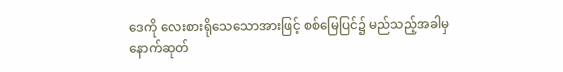ဒေကို လေးစားရိုသေသောအားဖြင့် စစ်မြေပြင်၌ မည်သည့်အခါမှ နောက်ဆုတ်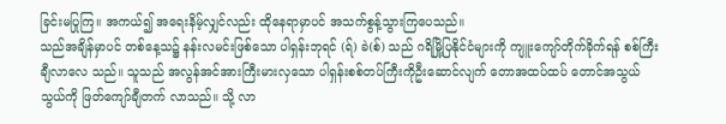ခြင်းမပြုကြ။ အကယ်၍ အရေးနိမ့်လျှင်လည်း ထိုနေရာမှာပင် အသက်စွန့်သွားကြပေသည်။
သည်အချိန်မှာပင် တစ်နေ့သ၌ နန်းလမင်းဖြစ်သော ပါရှန်းဘုရင် (ရ်) ခဲ(စ်) သည် ဂရိမြို့ပြနိုင်ငံများကို ကျူးကျော်တိုက်ခိုက်ရန် စစ်ကြီးချီလာလေ သည်။ သူသည် အလွန်အင်အားကြီးမားလှသော ပါရှန်းစစ်တပ်ကြီးကိုဦးဆောင်လျက် တောအထပ်ထပ် တောင်အသွယ်သွယ်ကို ဖြတ်ကျော်ချီတက် လာသည်။ သို့ လာ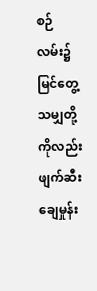စဉ် လမ်း၌မြင်တွေ့သမျှတို့ ကိုလည်း ဖျက်ဆီးချေမှုန်း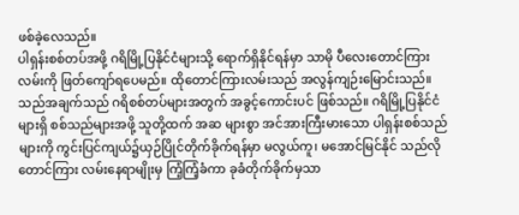ဖစ်ခဲ့လေသည်။
ပါရှန်းစစ်တပ်အဖို့ ဂရိမြို့ပြနိုင်ငံများသို့ ရောက်ရှိနိုင်ရန်မှာ သာမို ပီလေးတောင်ကြားလမ်းကို ဖြတ်ကျော်ရပေမည်။ ထိုတောင်ကြားလမ်းသည် အလွန်ကျဉ်းမြောင်းသည်။ သည်အချက်သည် ဂရိစစ်တပ်များအတွက် အခွင့်ကောင်းပင် ဖြစ်သည်။ ဂရိမြို့ပြနိုင်ငံများရှိ စစ်သည်များအဖို့ သူတို့ထက် အဆ များစွာ အင်အားကြီးမားသော ပါရှန်းစစ်သည်များကို ကွင်းပြင်ကျယ်၌ယှဉ်ပြိုင်တိုက်ခိုက်ရန်မှာ မလွယ်ကူ၊ မအောင်မြင်နိုင် သည်လို တောင်ကြား လမ်းနေရာမျိုးမှ ကြံ့ကြံ့ခံကာ ခုခံတိုက်ခိုက်မှသာ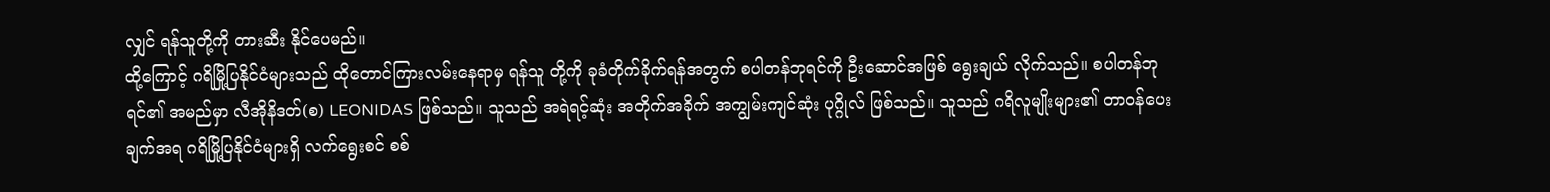လျှင် ရန်သူတို့ကို တားဆီး နိုင်ပေမည်။
ထို့ကြောင့် ဂရိမြို့ပြနိုင်ငံများသည် ထိုတောင်ကြားလမ်းနေရာမှ ရန်သူ တို့ကို ခုခံတိုက်ခိုက်ရန်အတွက် စပါတန်ဘုရင်ကို ဦးဆောင်အဖြစ် ရွေးချယ် လိုက်သည်။ စပါတန်ဘုရင်၏ အမည်မှာ လီအိုနိဒတ်(စ) LEONIDAS ဖြစ်သည်။ သူသည် အရဲရင့်ဆုံး အတိုက်အခိုက် အကျွမ်းကျင်ဆုံး ပုဂ္ဂိုလ် ဖြစ်သည်။ သူသည် ဂရိလူမျိုးများ၏ တာဝန်ပေးချက်အရ ဂရိမြို့ပြနိုင်ငံများရှိ လက်ရွေးစင် စစ်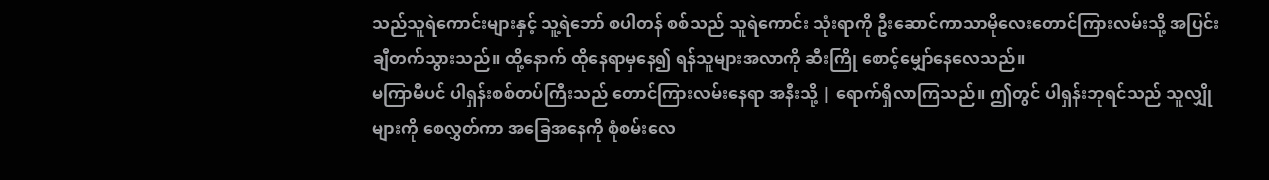သည်သူရဲကောင်းများနှင့် သူ့ရဲဘော် စပါတန် စစ်သည် သူရဲကောင်း သုံးရာကို ဦးဆောင်ကာသာမိုလေးတောင်ကြားလမ်းသို့ အပြင်း ချီတက်သွားသည်။ ထို့နောက် ထိုနေရာမှနေ၍ ရန်သူများအလာကို ဆီးကြို စောင့်မျှော်နေလေသည်။
မကြာမီပင် ပါရှန်းစစ်တပ်ကြီးသည် တောင်ကြားလမ်းနေရာ အနီးသို့ | ရောက်ရှိလာကြသည်။ ဤတွင် ပါရှန်းဘုရင်သည် သူလျှိုများကို စေလွှတ်ကာ အခြေအနေကို စုံစမ်းလေ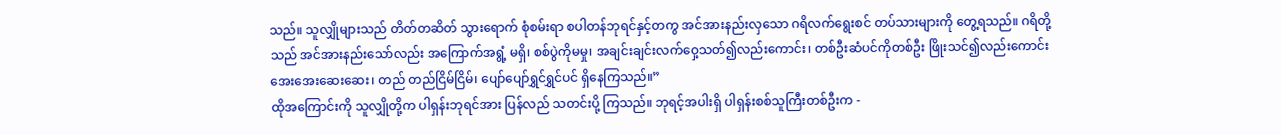သည်။ သူလျှိုများသည် တိတ်တဆိတ် သွားရောက် စုံစမ်းရာ စပါတန်ဘုရင်နှင့်တကွ အင်အားနည်းလှသော ဂရိလက်ရွေးစင် တပ်သားများကို တွေ့ရသည်။ ဂရိတို့သည် အင်အားနည်းသော်လည်း အကြောက်အရွံ့ မရှိ၊ စစ်ပွဲကိုမမှု၊ အချင်းချင်းလက်ဝှေ့သတ်၍လည်းကောင်း၊ တစ်ဦးဆံပင်ကိုတစ်ဦး ဖြိုးသင်၍လည်းကောင်း အေးအေးဆေးဆေး၊ တည် တည်ငြိမ်ငြိမ်၊ ပျော်ပျော်ရွှင်ရွှင်ပင် ရှိနေကြသည်။”
ထိုအကြောင်းကို သူလျှိုတို့က ပါရှန်းဘုရင်အား ပြန်လည် သတင်းပို့ ကြသည်။ ဘုရင့်အပါးရှိ ပါရှန်းစစ်သူကြီးတစ်ဦးက -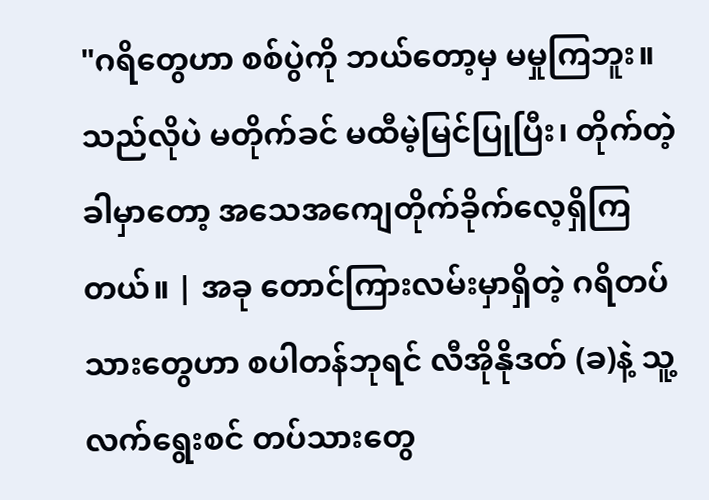"ဂရိတွေဟာ စစ်ပွဲကို ဘယ်တော့မှ မမှုကြဘူး။ သည်လိုပဲ မတိုက်ခင် မထီမဲ့မြင်ပြုပြီး၊ တိုက်တဲ့ခါမှာတော့ အသေအကျေတိုက်ခိုက်လေ့ရှိကြတယ်။ | အခု တောင်ကြားလမ်းမှာရှိတဲ့ ဂရိတပ်သားတွေဟာ စပါတန်ဘုရင် လီအိုနိုဒတ် (ခ)နဲ့ သူ့လက်ရွေးစင် တပ်သားတွေ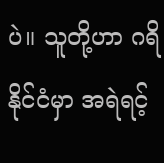ပဲ။ သူတို့ဟာ ဂရိနိုင်ငံမှာ အရဲရင့်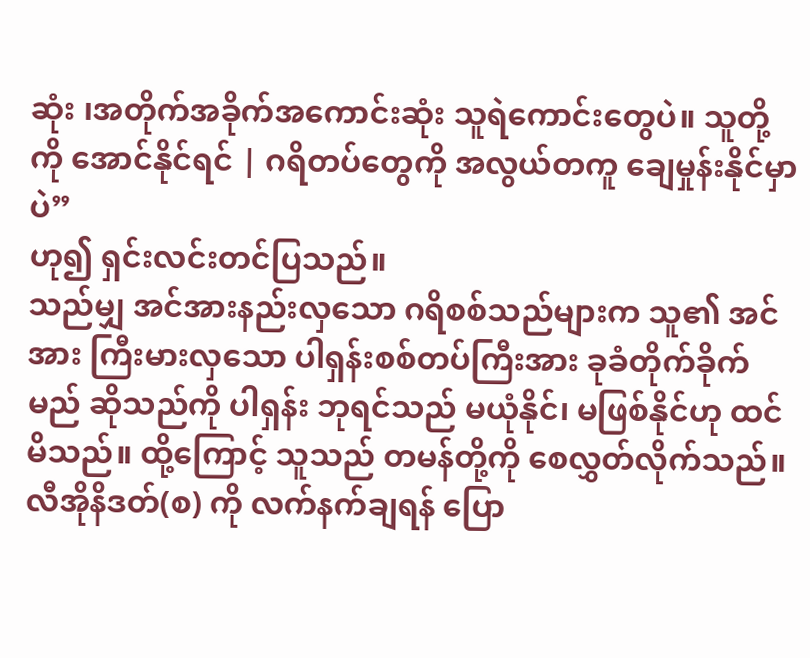ဆုံး ၊အတိုက်အခိုက်အကောင်းဆုံး သူရဲကောင်းတွေပဲ။ သူတို့ကို အောင်နိုင်ရင် | ဂရိတပ်တွေကို အလွယ်တကူ ချေမှုန်းနိုင်မှာပဲ”
ဟု၍ ရှင်းလင်းတင်ပြသည်။
သည်မျှ အင်အားနည်းလှသော ဂရိစစ်သည်များက သူ၏ အင်အား ကြီးမားလှသော ပါရှန်းစစ်တပ်ကြီးအား ခုခံတိုက်ခိုက်မည် ဆိုသည်ကို ပါရှန်း ဘုရင်သည် မယုံနိုင်၊ မဖြစ်နိုင်ဟု ထင်မိသည်။ ထို့ကြောင့် သူသည် တမန်တို့ကို စေလွှတ်လိုက်သည်။လီအိုနိဒတ်(စ) ကို လက်နက်ချရန် ပြော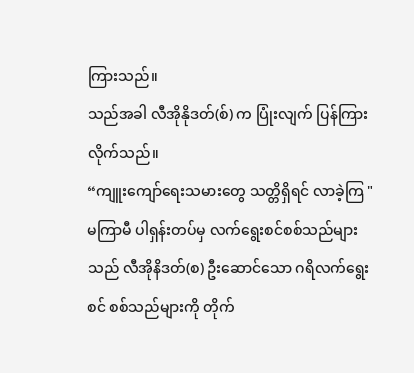ကြားသည်။
သည်အခါ လီအိုနိုဒတ်(စ်) က ပြုံးလျက် ပြန်ကြားလိုက်သည်။
“ကျူးကျော်ရေးသမားတွေ သတ္တိရှိရင် လာခဲ့ကြ "
မကြာမီ ပါရှန်းတပ်မှ လက်ရွေးစင်စစ်သည်များသည် လီအိုနိဒတ်(စ) ဦးဆောင်သော ဂရိလက်ရွေးစင် စစ်သည်များကို တိုက်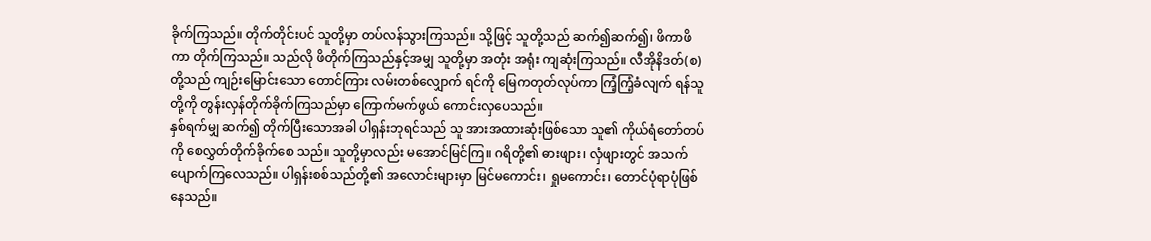ခိုက်ကြသည်။ တိုက်တိုင်းပင် သူတို့မှာ တပ်လန်သွားကြသည်။ သို့ဖြင့် သူတို့သည် ဆက်၍ဆက်၍၊ ဖိကာဖိကာ တိုက်ကြသည်။ သည်လို ဖိတိုက်ကြသည်နှင့်အမျှ သူတို့မှာ အတုံး အရုံး ကျဆုံးကြသည်။ လီအိုနိဒတ်(စ)တို့သည် ကျဉ်းမြောင်းသော တောင်ကြား လမ်းတစ်လျှောက် ရင်ကို မြေကတုတ်လုပ်ကာ ကြံ့ကြံ့ခံလျက် ရန်သူတို့ကို တွန်းလှန်တိုက်ခိုက်ကြသည်မှာ ကြောက်မက်ဖွယ် ကောင်းလှပေသည်။
နှစ်ရက်မျှ ဆက်၍ တိုက်ပြီးသောအခါ ပါရှန်းဘုရင်သည် သူ အားအထားဆုံးဖြစ်သော သူ၏ ကိုယ်ရံတော်တပ်ကို စေလွှတ်တိုက်ခိုက်စေ သည်။ သူတို့မှာလည်း မအောင်မြင်ကြ။ ဂရိတို့၏ ဓားဖျား၊ လှံဖျားတွင် အသက်ပျောက်ကြလေသည်။ ပါရှန်းစစ်သည်တို့၏ အလောင်းများမှာ မြင်မကောင်း၊ ရှုမကောင်း၊ တောင်ပုံရာပုံဖြစ်နေသည်။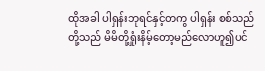ထိုအခါ ပါရှန်းဘုရင်နှင့်တကွ ပါရှန်း စစ်သည်တို့သည် မိမိတို့ရှုံးနိမ့်တော့မည်လောဟူ၍ပင်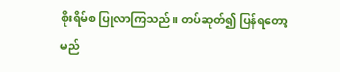စိုးရိမ်စ ပြုလာကြသည်။ တပ်ဆုတ်၍ ပြန်ရတော့မည်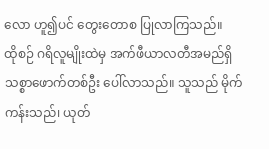လော ဟူ၍ပင် တွေးတောစ ပြုလာကြသည်။
ထိုစဉ် ဂရိလူမျိုးထဲမှ အက်ဖီယာလတီအမည်ရှိ သစ္စာဖောက်တစ်ဦး ပေါ်လာသည်။ သူသည် မိုက်ကန်းသည်၊ ယုတ်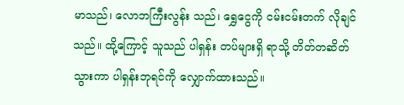မာသည်၊ လောဘကြီးလွန်း သည်၊ ရွှေငွေကို ငမ်းငမ်းတက် လိုချင်သည်။ ထို့ကြောင့် သူသည် ပါရှန်း တပ်များရှိ ရာသို့ တိတ်တဆိတ်သွားကာ ပါရှန်းဘုရင်ကို လျှောက်ထားသည်။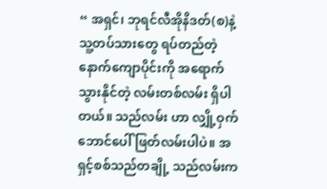“ အရှင်၊ ဘုရင်လီအိုနိဒတ်(စ)နဲ့ သူ့တပ်သားတွေ ရပ်တည်တဲ့ နောက်ကျောပိုင်းကို အရောက်သွားနိုင်တဲ့ လမ်းတစ်လမ်း ရှိပါတယ်။ သည်လမ်း ဟာ လျှို့ဝှက်ဘောင်ပေါ် ဖြတ်လမ်းပါပဲ။ အရှင့်စစ်သည်တချို့ သည်လမ်းက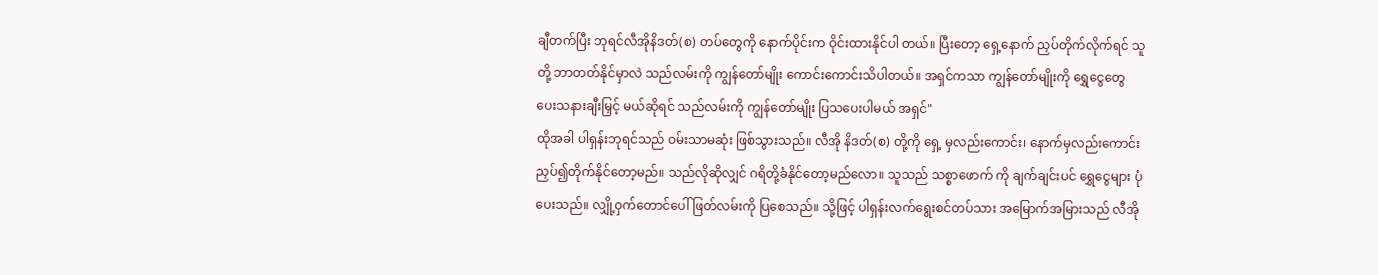ချီတက်ပြီး ဘုရင်လီအိုနိဒတ်(စ) တပ်တွေကို နောက်ပိုင်းက ဝိုင်းထားနိုင်ပါ တယ်။ ပြီးတော့ ရှေ့နောက် ညှပ်တိုက်လိုက်ရင် သူတို့ ဘာတတ်နိုင်မှာလဲ သည်လမ်းကို ကျွန်တော်မျိုး ကောင်းကောင်းသိပါတယ်။ အရှင်ကသာ ကျွန်တော်မျိုးကို ရွှေငွေတွေ ပေးသနားချီးမြှင့် မယ်ဆိုရင် သည်လမ်းကို ကျွန်တော်မျိုး ပြသပေးပါမယ် အရှင်"
ထိုအခါ ပါရှန်းဘုရင်သည် ဝမ်းသာမဆုံး ဖြစ်သွားသည်။ လီအို နိဒတ်(စ) တို့ကို ရှေ့ မှလည်းကောင်း၊ နောက်မှလည်းကောင်း ညှပ်၍တိုက်နိုင်တော့မည်။ သည်လိုဆိုလျှင် ဂရိတို့ခံနိုင်တော့မည်လော။ သူသည် သစ္စာဖောက် ကို ချက်ချင်းပင် ရွှေငွေများ ပုံပေးသည်။ လျှို့ဝှက်တောင်ပေါ် ဖြတ်လမ်းကို ပြစေသည်။ သို့ဖြင့် ပါရှန်းလက်ရွေးစင်တပ်သား အမြောက်အမြားသည် လီအို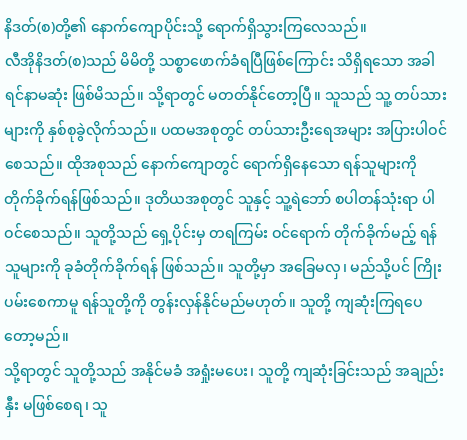နိဒတ်(စ)တို့၏ နောက်ကျောပိုင်းသို့ ရောက်ရှိသွားကြလေသည်။
လီအိုနိဒတ်(စ)သည် မိမိတို့ သစ္စာဖောက်ခံရပြီဖြစ်ကြောင်း သိရှိရသော အခါ ရင်နာမဆုံး ဖြစ်မိသည်။ သို့ရာတွင် မတတ်နိုင်တော့ပြီ။ သူသည် သူ့ တပ်သားများကို နှစ်စုခွဲလိုက်သည်။ ပထမအစုတွင် တပ်သားဦးရေအများ အပြားပါဝင်စေသည်။ ထိုအစုသည် နောက်ကျောတွင် ရောက်ရှိနေသော ရန်သူများကို တိုက်ခိုက်ရန်ဖြစ်သည်။ ဒုတိယအစုတွင် သူနှင့် သူ့ရဲဘော် စပါတန်သုံးရာ ပါဝင်စေသည်။ သူတို့သည် ရှေ့ပိုင်းမှ တရကြမ်း ဝင်ရောက် တိုက်ခိုက်မည့် ရန်သူများကို ခုခံတိုက်ခိုက်ရန် ဖြစ်သည်။ သူတို့မှာ အခြေမလှ၊ မည်သို့ပင် ကြိုးပမ်းစေကာမူ ရန်သူတို့ကို တွန်းလှန်နိုင်မည်မဟုတ်။ သူတို့ ကျဆုံးကြရပေတော့မည်။
သို့ရာတွင် သူတို့သည် အနိုင်မခံ အရှုံးမပေး၊ သူတို့ ကျဆုံးခြင်းသည် အချည်းနှီး မဖြစ်စေရ၊ သူ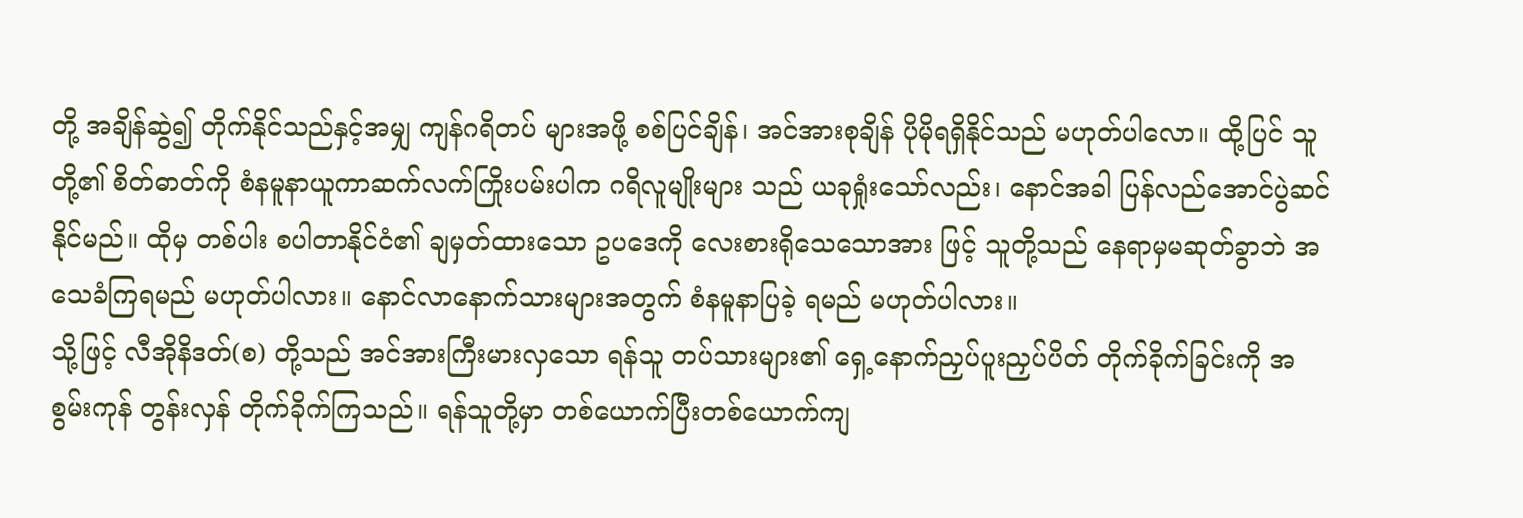တို့ အချိန်ဆွဲ၍ တိုက်နိုင်သည်နှင့်အမျှ ကျန်ဂရိတပ် များအဖို့ စစ်ပြင်ချိန်၊ အင်အားစုချိန် ပိုမိုရရှိနိုင်သည် မဟုတ်ပါလော။ ထို့ပြင် သူတို့၏ စိတ်ဓာတ်ကို စံနမူနာယူကာဆက်လက်ကြိုးပမ်းပါက ဂရိလူမျိုးများ သည် ယခုရှုံးသော်လည်း၊ နောင်အခါ ပြန်လည်အောင်ပွဲဆင်နိုင်မည်။ ထိုမှ တစ်ပါး စပါတာနိုင်ငံ၏ ချမှတ်ထားသော ဥပဒေကို လေးစားရိုသေသောအား ဖြင့် သူတို့သည် နေရာမှမဆုတ်ခွာဘဲ အသေခံကြရမည် မဟုတ်ပါလား။ နောင်လာနောက်သားများအတွက် စံနမူနာပြခဲ့ ရမည် မဟုတ်ပါလား။
သို့ဖြင့် လီအိုနိဒတ်(စ) တို့သည် အင်အားကြီးမားလှသော ရန်သူ တပ်သားများ၏ ရှေ့နောက်ညှပ်ပူးညှပ်ပိတ် တိုက်ခိုက်ခြင်းကို အစွမ်းကုန် တွန်းလှန် တိုက်ခိုက်ကြသည်။ ရန်သူတို့မှာ တစ်ယောက်ပြီးတစ်ယောက်ကျ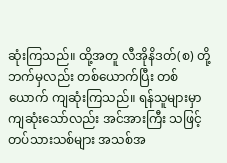ဆုံးကြသည်။ ထို့အတူ လီအိုနိဒတ်(စ) တို့ဘက်မှလည်း တစ်ယောက်ပြီး တစ်ယောက် ကျဆုံးကြသည်။ ရန်သူများမှာ ကျဆုံးသော်လည်း အင်အားကြီး သဖြင့် တပ်သားသစ်များ အသစ်အ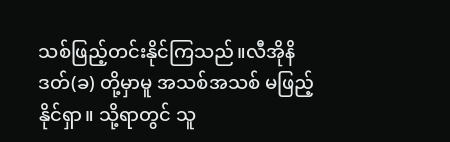သစ်ဖြည့်တင်းနိုင်ကြသည်။လီအိုနိဒတ်(ခ) တို့မှာမူ အသစ်အသစ် မဖြည့်နိုင်ရှာ။ သို့ရာတွင် သူ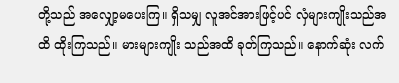တို့သည် အလျှော့မပေးကြ။ ရှိသမျှ လူအင်အားဖြင့်ပင် လှံများကျိုးသည်အထိ ထိုးကြသည်။ မားများကျိုး သည်အထိ ခုတ်ကြသည်။ နောက်ဆုံး လက်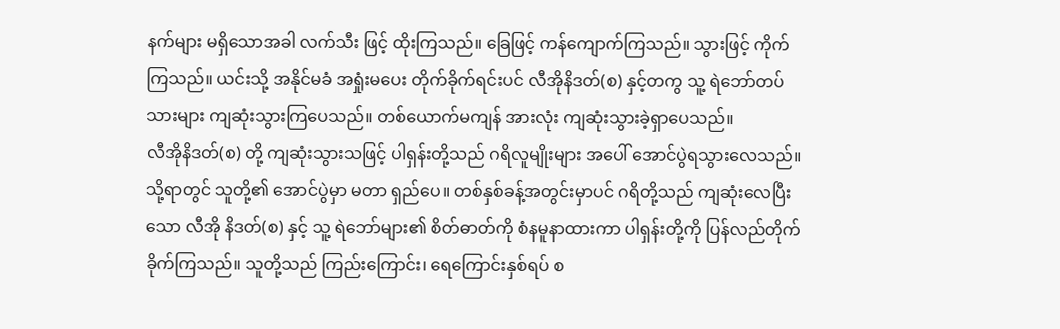နက်များ မရှိသောအခါ လက်သီး ဖြင့် ထိုးကြသည်။ ခြေဖြင့် ကန်ကျောက်ကြသည်။ သွားဖြင့် ကိုက်ကြသည်။ ယင်းသို့ အနိုင်မခံ အရှုံးမပေး တိုက်ခိုက်ရင်းပင် လီအိုနိဒတ်(စ) နှင့်တကွ သူ့ ရဲဘော်တပ်သားများ ကျဆုံးသွားကြပေသည်။ တစ်ယောက်မကျန် အားလုံး ကျဆုံးသွားခဲ့ရှာပေသည်။
လီအိုနိဒတ်(စ) တို့ ကျဆုံးသွားသဖြင့် ပါရှန်းတို့သည် ဂရိလူမျိုးများ အပေါ် အောင်ပွဲရသွားလေသည်။ သို့ရာတွင် သူတို့၏ အောင်ပွဲမှာ မတာ ရှည်ပေ။ တစ်နှစ်ခန့်အတွင်းမှာပင် ဂရိတို့သည် ကျဆုံးလေပြီးသော လီအို နိဒတ်(စ) နှင့် သူ့ ရဲဘော်များ၏ စိတ်ဓာတ်ကို စံနမူနာထားကာ ပါရှန်းတို့ကို ပြန်လည်တိုက်ခိုက်ကြသည်။ သူတို့သည် ကြည်းကြောင်း၊ ရေကြောင်းနှစ်ရပ် စ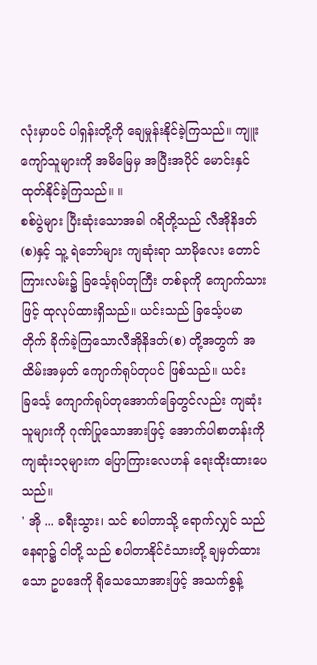လုံးမှာပင် ပါရှန်းတို့ကို ချေမှုန်းနိုင်ခဲ့ကြသည်။ ကျူးကျော်သူများကို အမိမြေမှ အပြီးအပိုင် မောင်းနှင်ထုတ်နိုင်ခဲ့ကြသည်။ ။
စစ်ပွဲများ ပြီးဆုံးသောအခါ ဂရိတို့သည် လီအိုနိဒတ်(စ)နှင့် သူ့ ရဲဘော်များ ကျဆုံးရာ သာမိုလေး တောင်ကြားလမ်း၌ ခြင်္သေ့ရုပ်တုကြီး တစ်ခုကို ကျောက်သားဖြင့် ထုလုပ်ထားရှိသည်။ ယင်းသည် ခြင်္သေ့ပမာတိုက် ခိုက်ခဲ့ကြသောလီအိုနိဒတ်(စ) တို့အတွက် အထိမ်းအမှတ် ကျောက်ရုပ်တုပင် ဖြစ်သည်။ ယင်းခြင်္သေ့ ကျောက်ရုပ်တုအောက်ခြေတွင်လည်း ကျဆုံးသူများကို ဂုဏ်ပြုသောအားဖြင့် အောက်ပါစာတန်းကို ကျဆုံး၁၃များက ပြောကြားလေဟန် ရေးထိုးထားပေသည်။
' အို ... ခရီးသွား၊ သင် စပါတာသို့ ရောက်လျှင် သည်နေရာ၌ ငါတို့ သည် စပါတာနိုင်ငံသားတို့ ချမှတ်ထားသော ဥပဒေကို ရိုသေသောအားဖြင့် အသက်စွန့်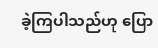ခဲ့ကြပါသည်ဟု ပြော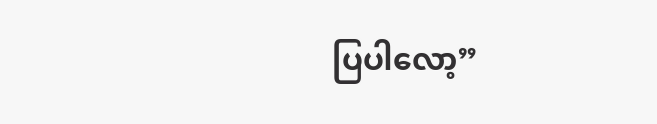ပြပါလော့”